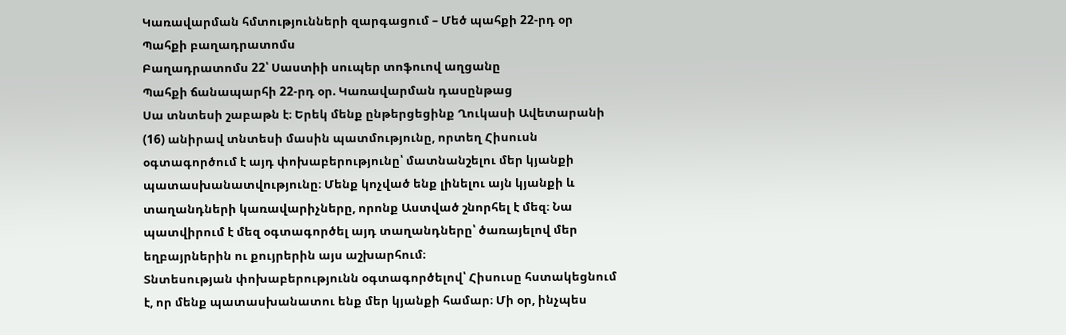Կառավարման հմտությունների զարգացում – Մեծ պահքի 22-րդ օր
Պահքի բաղադրատոմս
Բաղադրատոմս 22՝ Սաստիի սուպեր տոֆուով աղցանը
Պահքի ճանապարհի 22-րդ օր. Կառավարման դասընթաց
Սա տնտեսի շաբաթն է։ Երեկ մենք ընթերցեցինք Ղուկասի Ավետարանի (16) անիրավ տնտեսի մասին պատմությունը, որտեղ Հիսուսն օգտագործում է այդ փոխաբերությունը՝ մատնանշելու մեր կյանքի պատասխանատվությունը։ Մենք կոչված ենք լինելու այն կյանքի և տաղանդների կառավարիչները, որոնք Աստված շնորհել է մեզ։ Նա պատվիրում է մեզ օգտագործել այդ տաղանդները՝ ծառայելով մեր եղբայրներին ու քույրերին այս աշխարհում։
Տնտեսության փոխաբերությունն օգտագործելով՝ Հիսուսը հստակեցնում է, որ մենք պատասխանատու ենք մեր կյանքի համար։ Մի օր, ինչպես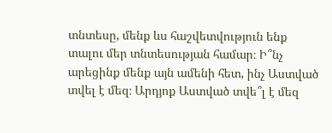տնտեսը, մենք ևս հաշվետվություն ենք տալու մեր տնտեսության համար։ Ի՞նչ արեցինք մենք այն ամենի հետ, ինչ Աստված տվել է մեզ։ Արդյոք Աստված տվե՞լ է մեզ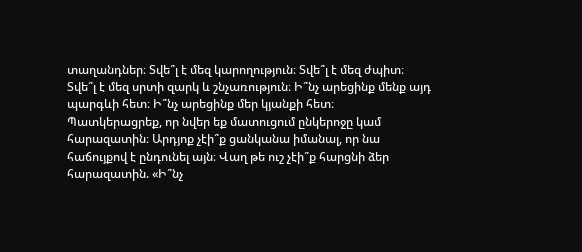տաղանդներ։ Տվե՞լ է մեզ կարողություն։ Տվե՞լ է մեզ ժպիտ։ Տվե՞լ է մեզ սրտի զարկ և շնչառություն։ Ի՞նչ արեցինք մենք այդ պարգևի հետ։ Ի՞նչ արեցինք մեր կյանքի հետ։
Պատկերացրեք, որ նվեր եք մատուցում ընկերոջը կամ հարազատին։ Արդյոք չէի՞ք ցանկանա իմանալ, որ նա հաճույքով է ընդունել այն։ Վաղ թե ուշ չէի՞ք հարցնի ձեր հարազատին. «Ի՞նչ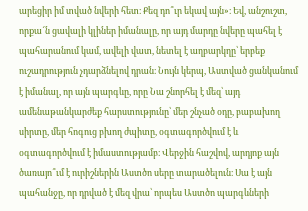արեցիր իմ տված նվերի հետ։ Քեզ դո՞ւր եկավ այն»։ Եվ, անշուշտ, որքա՜ն ցավալի կլիներ իմանալը, որ այդ մարդը նվերը պահել է պահարանում կամ, ավելի վատ, նետել է աղբարկղը՝ երբեք ուշադրություն չդարձնելով դրան։ Նույն կերպ, Աստված ցանկանում է իմանալ, որ այն պարգևը, որը Նա շնորհել է մեզ՝ այդ ամենաթանկարժեք հարստությունը՝ մեր շնչած օդը, բաբախող սիրտը, մեր հոգուց բխող ժպիտը, օգտագործվում է և օգտագործվում է իմաստությամբ։ Վերջին հաշվով, արդյոք այն ծառայո՞ւմ է ուրիշներին Աստծո սերը տարածելուն։ Սա է այն պահանջը, որ դրված է մեզ վրա՝ որպես Աստծո պարգևների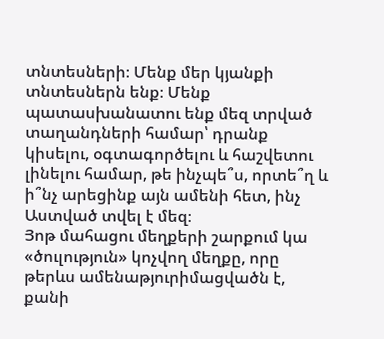տնտեսների։ Մենք մեր կյանքի տնտեսներն ենք։ Մենք պատասխանատու ենք մեզ տրված տաղանդների համար՝ դրանք կիսելու, օգտագործելու և հաշվետու լինելու համար, թե ինչպե՞ս, որտե՞ղ և ի՞նչ արեցինք այն ամենի հետ, ինչ Աստված տվել է մեզ։
Յոթ մահացու մեղքերի շարքում կա «ծուլություն» կոչվող մեղքը, որը թերևս ամենաթյուրիմացվածն է, քանի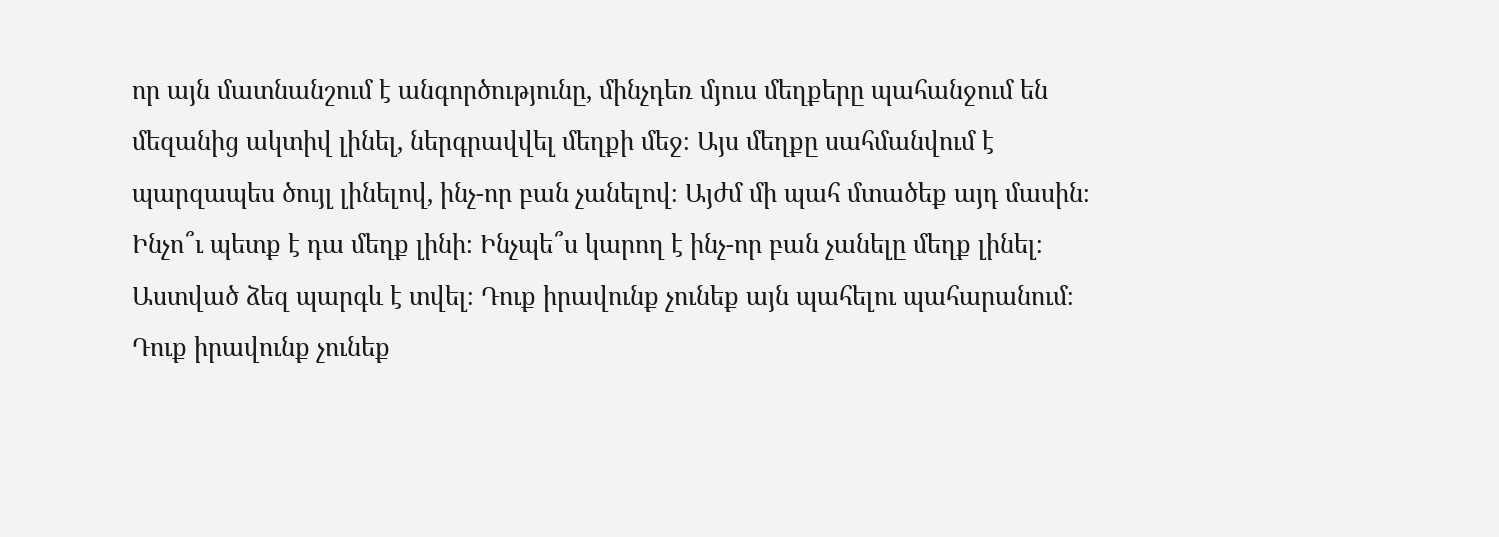որ այն մատնանշում է անգործությունը, մինչդեռ մյուս մեղքերը պահանջում են մեզանից ակտիվ լինել, ներգրավվել մեղքի մեջ։ Այս մեղքը սահմանվում է պարզապես ծույլ լինելով, ինչ-որ բան չանելով։ Այժմ մի պահ մտածեք այդ մասին։ Ինչո՞ւ պետք է դա մեղք լինի։ Ինչպե՞ս կարող է ինչ-որ բան չանելը մեղք լինել։
Աստված ձեզ պարգև է տվել։ Դուք իրավունք չունեք այն պահելու պահարանում։ Դուք իրավունք չունեք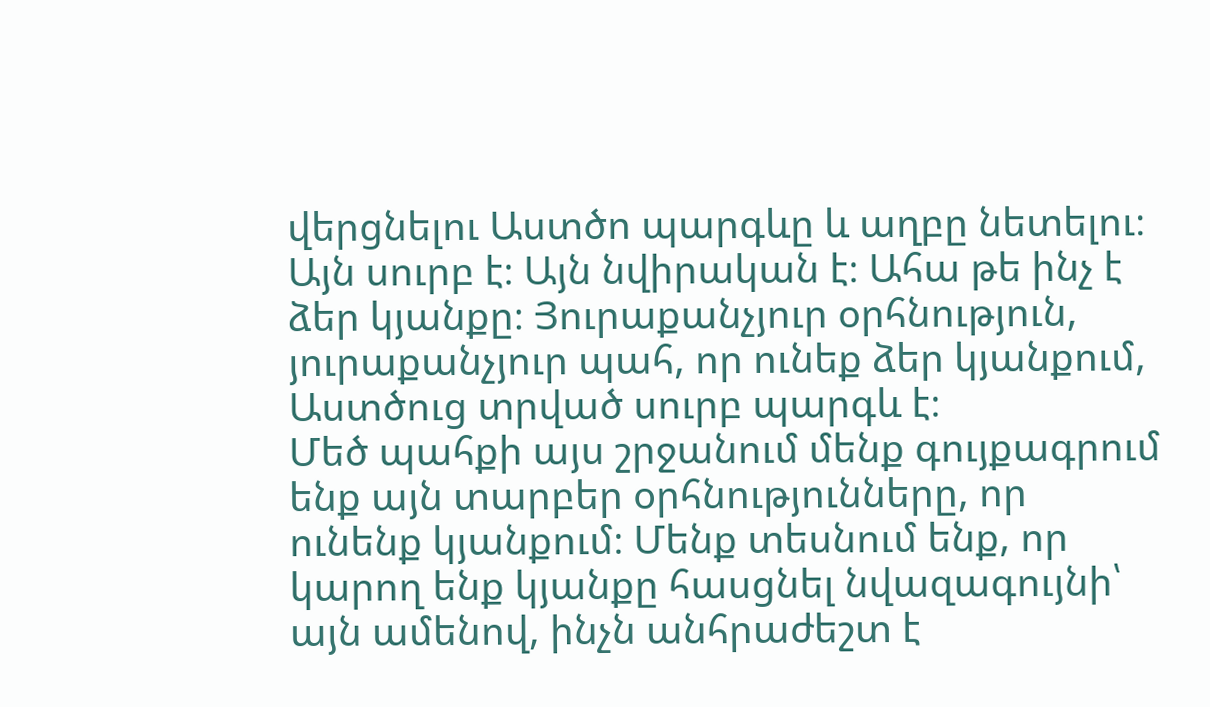վերցնելու Աստծո պարգևը և աղբը նետելու։ Այն սուրբ է։ Այն նվիրական է։ Ահա թե ինչ է ձեր կյանքը։ Յուրաքանչյուր օրհնություն, յուրաքանչյուր պահ, որ ունեք ձեր կյանքում, Աստծուց տրված սուրբ պարգև է։
Մեծ պահքի այս շրջանում մենք գույքագրում ենք այն տարբեր օրհնությունները, որ ունենք կյանքում։ Մենք տեսնում ենք, որ կարող ենք կյանքը հասցնել նվազագույնի՝ այն ամենով, ինչն անհրաժեշտ է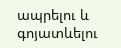ապրելու և գոյատևելու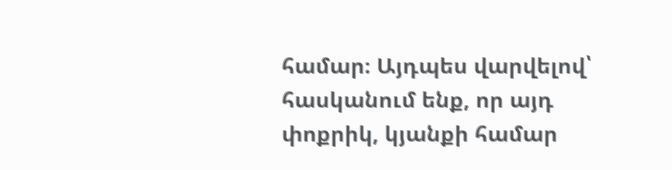համար։ Այդպես վարվելով՝ հասկանում ենք, որ այդ փոքրիկ, կյանքի համար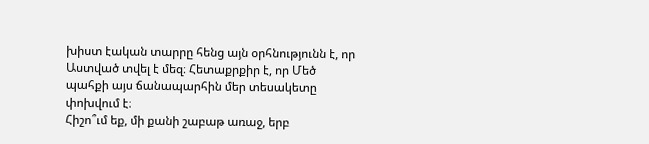խիստ էական տարրը հենց այն օրհնությունն է, որ Աստված տվել է մեզ։ Հետաքրքիր է, որ Մեծ պահքի այս ճանապարհին մեր տեսակետը փոխվում է։
Հիշո՞ւմ եք, մի քանի շաբաթ առաջ, երբ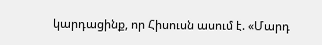կարդացինք, որ Հիսուսն ասում է. «Մարդ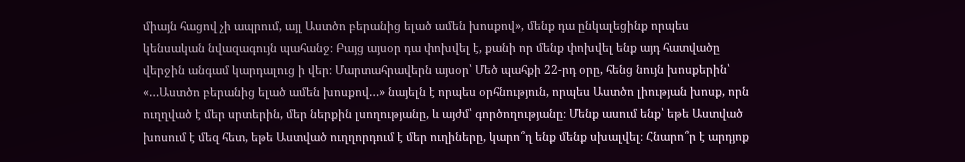միայն հացով չի ապրում, այլ Աստծո բերանից ելած ամեն խոսքով», մենք դա ընկալեցինք որպես կենսական նվազագույն պահանջ։ Բայց այսօր դա փոխվել է, քանի որ մենք փոխվել ենք այդ հատվածը վերջին անգամ կարդալուց ի վեր։ Մարտահրավերն այսօր՝ Մեծ պահքի 22-րդ օրը, հենց նույն խոսքերին՝ «…Աստծո բերանից ելած ամեն խոսքով…» նայելն է որպես օրհնություն, որպես Աստծո լիության խոսք, որն ուղղված է մեր սրտերին, մեր ներքին լսողությանը, և այժմ՝ գործողությանը։ Մենք ասում ենք՝ եթե Աստված խոսում է մեզ հետ, եթե Աստված ուղղորդում է մեր ուղիները, կարո՞ղ ենք մենք սխալվել։ Հնարո՞ր է արդյոք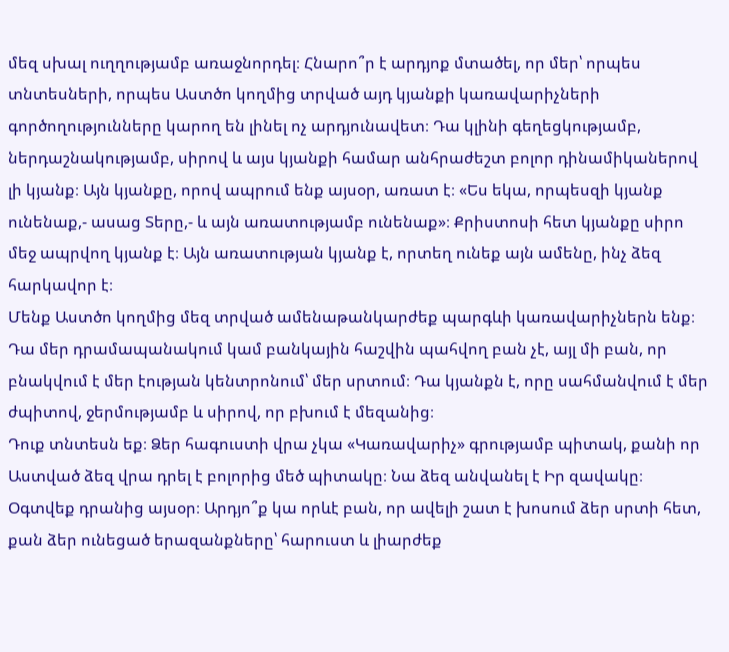մեզ սխալ ուղղությամբ առաջնորդել։ Հնարո՞ր է արդյոք մտածել, որ մեր՝ որպես տնտեսների, որպես Աստծո կողմից տրված այդ կյանքի կառավարիչների գործողությունները կարող են լինել ոչ արդյունավետ։ Դա կլինի գեղեցկությամբ, ներդաշնակությամբ, սիրով և այս կյանքի համար անհրաժեշտ բոլոր դինամիկաներով լի կյանք։ Այն կյանքը, որով ապրում ենք այսօր, առատ է։ «Ես եկա, որպեսզի կյանք ունենաք,- ասաց Տերը,- և այն առատությամբ ունենաք»։ Քրիստոսի հետ կյանքը սիրո մեջ ապրվող կյանք է։ Այն առատության կյանք է, որտեղ ունեք այն ամենը, ինչ ձեզ հարկավոր է։
Մենք Աստծո կողմից մեզ տրված ամենաթանկարժեք պարգևի կառավարիչներն ենք։ Դա մեր դրամապանակում կամ բանկային հաշվին պահվող բան չէ, այլ մի բան, որ բնակվում է մեր էության կենտրոնում՝ մեր սրտում։ Դա կյանքն է, որը սահմանվում է մեր ժպիտով, ջերմությամբ և սիրով, որ բխում է մեզանից։
Դուք տնտեսն եք։ Ձեր հագուստի վրա չկա «Կառավարիչ» գրությամբ պիտակ, քանի որ Աստված ձեզ վրա դրել է բոլորից մեծ պիտակը։ Նա ձեզ անվանել է Իր զավակը։ Օգտվեք դրանից այսօր։ Արդյո՞ք կա որևէ բան, որ ավելի շատ է խոսում ձեր սրտի հետ, քան ձեր ունեցած երազանքները՝ հարուստ և լիարժեք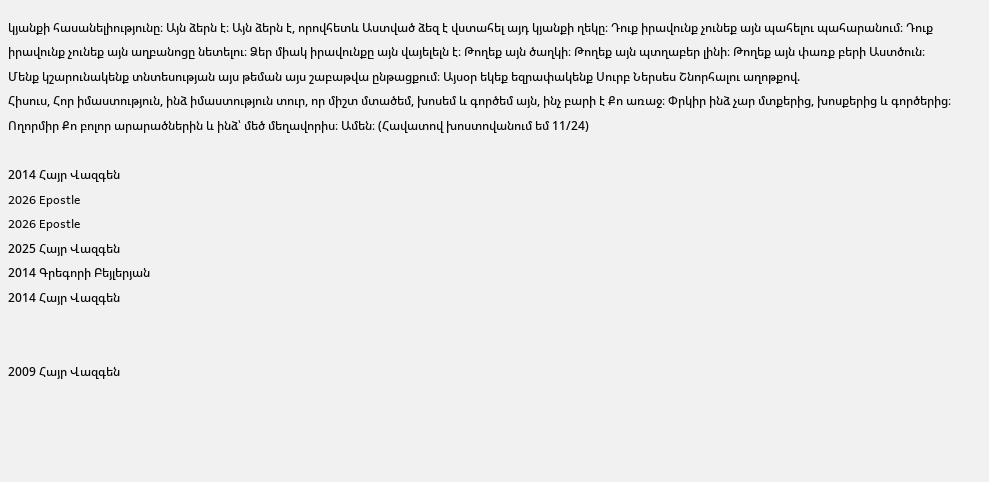կյանքի հասանելիությունը։ Այն ձերն է։ Այն ձերն է, որովհետև Աստված ձեզ է վստահել այդ կյանքի ղեկը։ Դուք իրավունք չունեք այն պահելու պահարանում։ Դուք իրավունք չունեք այն աղբանոցը նետելու։ Ձեր միակ իրավունքը այն վայելելն է։ Թողեք այն ծաղկի։ Թողեք այն պտղաբեր լինի։ Թողեք այն փառք բերի Աստծուն։
Մենք կշարունակենք տնտեսության այս թեման այս շաբաթվա ընթացքում։ Այսօր եկեք եզրափակենք Սուրբ Ներսես Շնորհալու աղոթքով.
Հիսուս, Հոր իմաստություն, ինձ իմաստություն տուր, որ միշտ մտածեմ, խոսեմ և գործեմ այն, ինչ բարի է Քո առաջ։ Փրկիր ինձ չար մտքերից, խոսքերից և գործերից։ Ողորմիր Քո բոլոր արարածներին և ինձ՝ մեծ մեղավորիս։ Ամեն։ (Հավատով խոստովանում եմ 11/24)

2014 Հայր Վազգեն
2026 Epostle
2026 Epostle
2025 Հայր Վազգեն
2014 Գրեգորի Բեյլերյան
2014 Հայր Վազգեն


2009 Հայր Վազգեն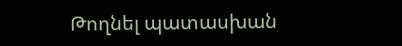Թողնել պատասխան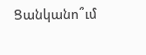Ցանկանո՞ւմ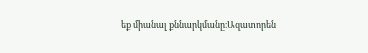եք միանալ քննարկմանը։Ազատորեն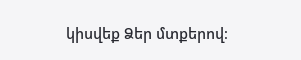կիսվեք Ձեր մտքերով։